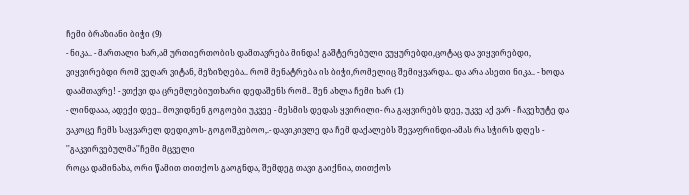ჩემი ბრაზიანი ბიჭი (9)
- ნიკა.. - მართალი ხარ,ამ ურთიერთობის დამთავრება მინდა! გაშტერებული ვუყურებდი,ცოტაც და ვიყვირებდი, ვიყვირებდი რომ ვეღარ ვიტან, მეზიზღება.. რომ მენატრება ის ბიჭი,რომელიც შემიყვარდა.. და არა ასეთი ნიკა.. - ხოდა დაამთავრე! - ვთქვი და ცრემლებიუთხარი დედაშენს რომ.. შენ ახლა ჩემი ხარ (1)
- ლინდააა, ადექი დეე.. მოვიდნენ გოგოები უკვეე - მესმის დედას ყვირილი- რა გაყვირებს დეე, უკვე აქ ვარ - ჩავეხუტე და ვაკოცე ჩემს საყვარელ დედიკოს- გოგოშკებოო,.- დავიკივლე და ჩემ დაქალებს შევაფრინდი-ამას რა სჭირს დღეს - ''გაკვირვებულმა''ჩემი მცველი
როცა დამინახა, ორი წამით თითქოს გაოგნდა, შემდეგ თავი გაიქნია, თითქოს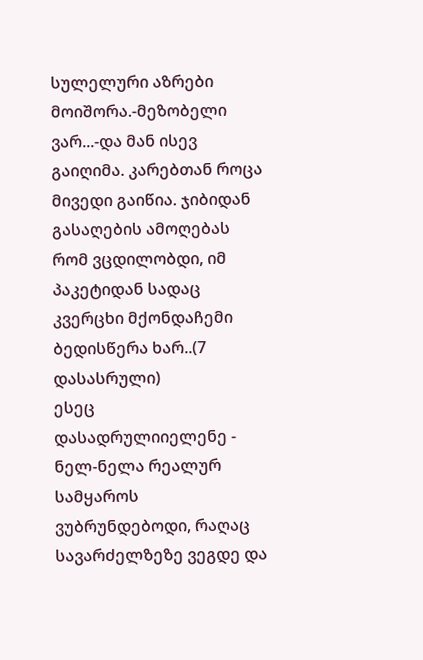სულელური აზრები მოიშორა.-მეზობელი ვარ...-და მან ისევ გაიღიმა. კარებთან როცა მივედი გაიწია. ჯიბიდან გასაღების ამოღებას რომ ვცდილობდი, იმ პაკეტიდან სადაც კვერცხი მქონდაჩემი ბედისწერა ხარ..(7 დასასრული)
ესეც დასადრულიიელენე - ნელ-ნელა რეალურ სამყაროს ვუბრუნდებოდი, რაღაც სავარძელზეზე ვეგდე და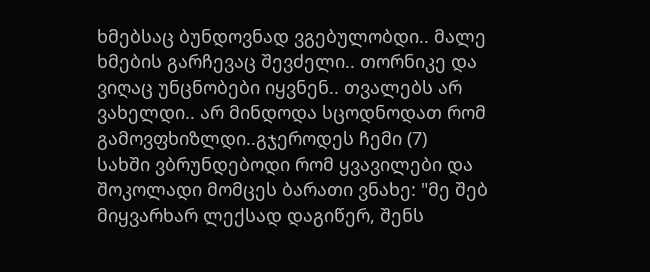ხმებსაც ბუნდოვნად ვგებულობდი.. მალე ხმების გარჩევაც შევძელი.. თორნიკე და ვიღაც უნცნობები იყვნენ.. თვალებს არ ვახელდი.. არ მინდოდა სცოდნოდათ რომ გამოვფხიზლდი..გჯეროდეს ჩემი (7)
სახში ვბრუნდებოდი რომ ყვავილები და შოკოლადი მომცეს ბარათი ვნახე: "მე შებ მიყვარხარ ლექსად დაგიწერ, შენს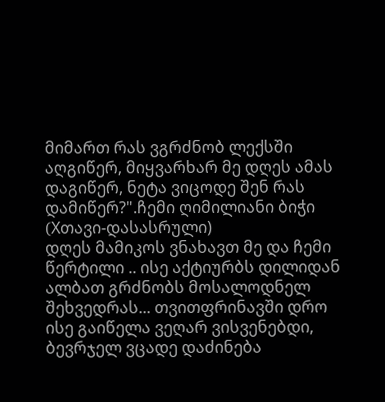მიმართ რას ვგრძნობ ლექსში აღგიწერ, მიყვარხარ მე დღეს ამას დაგიწერ, ნეტა ვიცოდე შენ რას დამიწერ?".ჩემი ღიმილიანი ბიჭი (Xთავი-დასასრული)
დღეს მამიკოს ვნახავთ მე და ჩემი წერტილი .. ისე აქტიურბს დილიდან ალბათ გრძნობს მოსალოდნელ შეხვედრას... თვითფრინავში დრო ისე გაიწელა ვეღარ ვისვენებდი, ბევრჯელ ვცადე დაძინება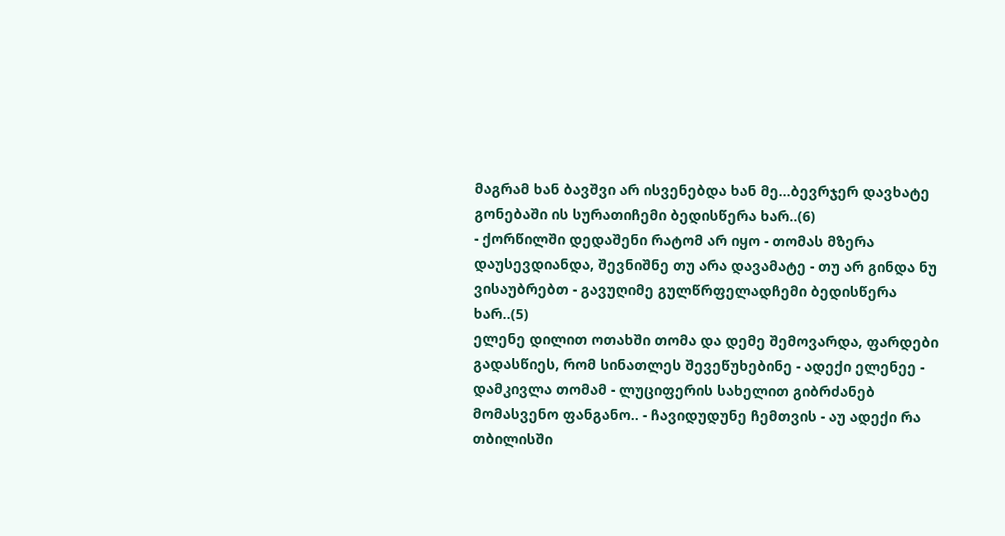მაგრამ ხან ბავშვი არ ისვენებდა ხან მე...ბევრჯერ დავხატე გონებაში ის სურათიჩემი ბედისწერა ხარ..(6)
- ქორწილში დედაშენი რატომ არ იყო - თომას მზერა დაუსევდიანდა, შევნიშნე თუ არა დავამატე - თუ არ გინდა ნუ ვისაუბრებთ - გავუღიმე გულწრფელადჩემი ბედისწერა ხარ..(5)
ელენე დილით ოთახში თომა და დემე შემოვარდა, ფარდები გადასწიეს, რომ სინათლეს შევეწუხებინე - ადექი ელენეე - დამკივლა თომამ - ლუციფერის სახელით გიბრძანებ მომასვენო ფანგანო.. - ჩავიდუდუნე ჩემთვის - აუ ადექი რა თბილისში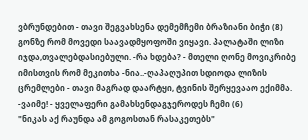ვბრუნდებით - თავი შეგვახსენა დემემჩემი ბრაზიანი ბიჭი (8)
გონზე რომ მოვედი საავადმყოფოში ვიყავი. პალატაში ლიზი იჯდა,თვალებდასიებული. -რა ხდება? - მთელი ღონე მოვიკრიბე იმისთვის რომ მეკითხა -ნია..-ღაპაღუპით სდიოდა ლიზის ცრემლები - თავი მაგრად დაარტყი, ტვინის შერყევააო ექიმმა. -ვაიმე! - ყველაფერი გამახსენდაგჯეროდეს ჩემი (6)
"ნიკას აქ რაუნდა ამ გოგოსთან რასაკეთებს"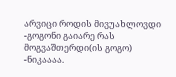არვიცი როდის მივუახლოვდი -გოგონი გაიარე რას მოგვაშთერდი(ის გოგო) -ნიკაააა.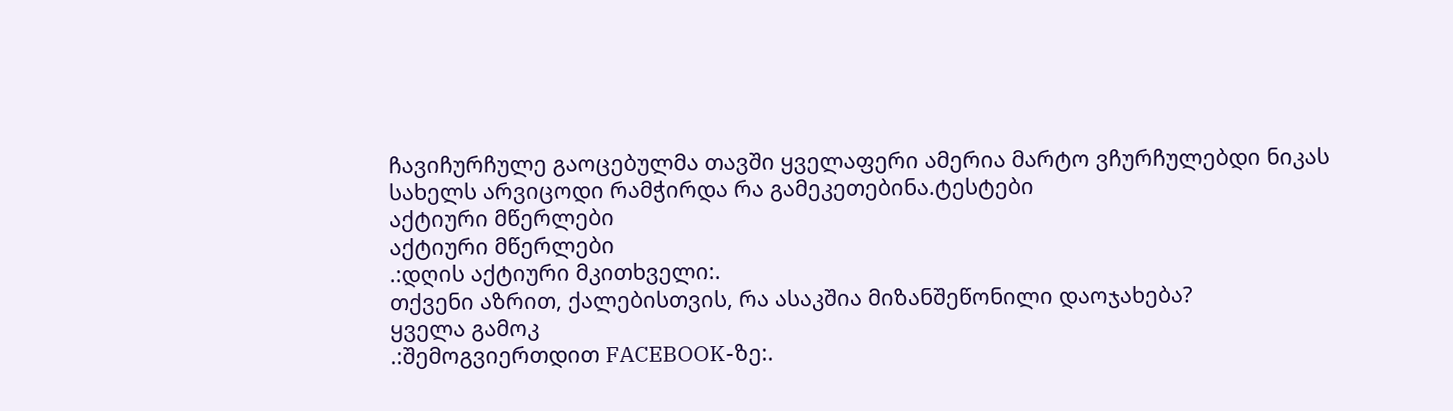ჩავიჩურჩულე გაოცებულმა თავში ყველაფერი ამერია მარტო ვჩურჩულებდი ნიკას სახელს არვიცოდი რამჭირდა რა გამეკეთებინა.ტესტები
აქტიური მწერლები
აქტიური მწერლები
.:დღის აქტიური მკითხველი:.
თქვენი აზრით, ქალებისთვის, რა ასაკშია მიზანშეწონილი დაოჯახება?
ყველა გამოკ
.:შემოგვიერთდით FACEBOOK-ზე:.